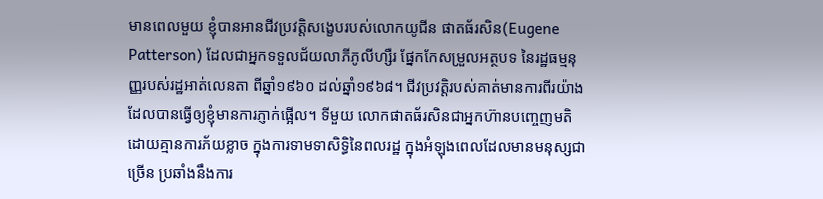មានពេលមួយ ខ្ញុំបានអានជីវប្រវត្តិសង្ខេបរបស់លោកយូជីន ផាតធ័រសិន(Eugene Patterson) ដែលជាអ្នកទទួលជ័យលាភីភូលីហ្សឺរ ផ្នែកកែសម្រួលអត្ថបទ នៃរដ្ឋធម្មនុញ្ញរបស់រដ្ឋអាត់លេនតា ពីឆ្នាំ១៩៦០ ដល់ឆ្នាំ១៩៦៨។ ជីវប្រវត្តិរបស់គាត់មានការពីរយ៉ាង ដែលបានធ្វើឲ្យខ្ញុំមានការភ្ញាក់ផ្អើល។ ទីមួយ លោកផាតធ័រសិនជាអ្នកហ៊ានបញ្ចេញមតិ ដោយគ្មានការភ័យខ្លាច ក្នុងការទាមទាសិទ្ធិនៃពលរដ្ឋ ក្នុងអំឡុងពេលដែលមានមនុស្សជាច្រើន ប្រឆាំងនឹងការ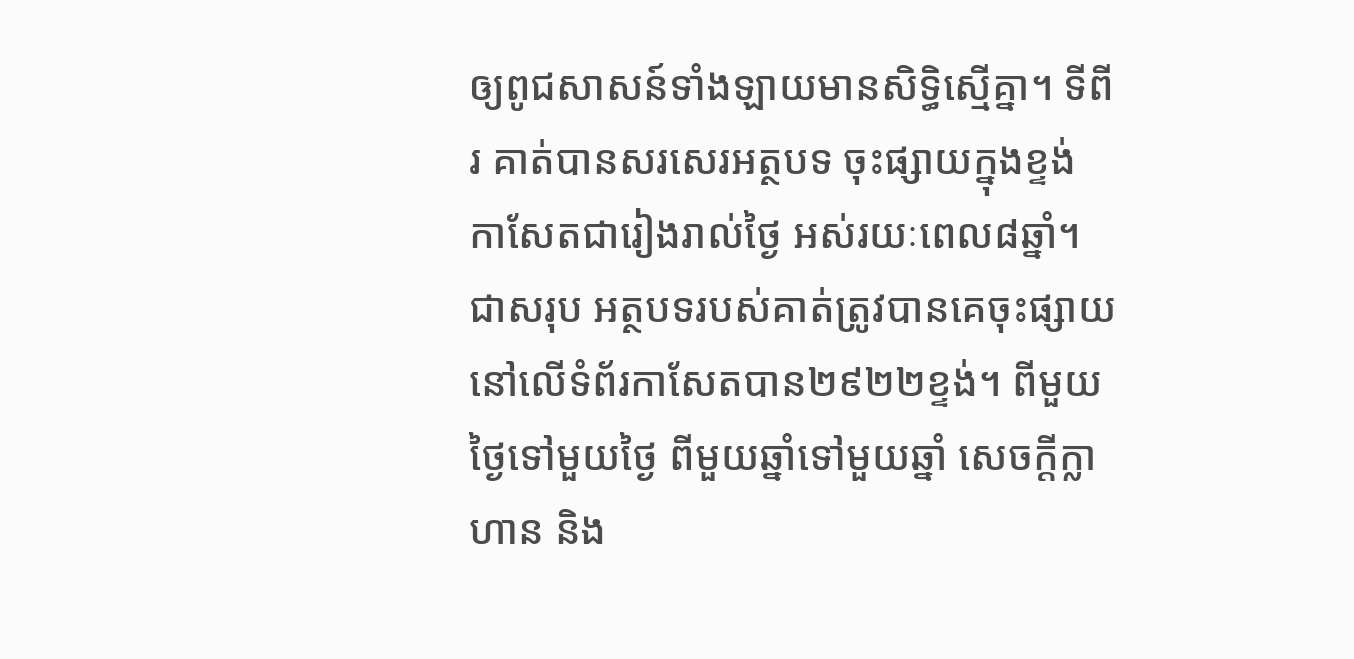ឲ្យពូជសាសន៍ទាំងឡាយមានសិទ្ធិស្មើគ្នា។ ទីពីរ គាត់បានសរសេរអត្ថបទ ចុះផ្សាយក្នុងខ្ទង់ កាសែតជារៀងរាល់ថ្ងៃ អស់រយៈពេល៨ឆ្នាំ។ ជាសរុប អត្ថបទរបស់គាត់ត្រូវបានគេចុះផ្សាយនៅលើទំព័រកាសែតបាន២៩២២ខ្ទង់។ ពីមួយថ្ងៃទៅមួយថ្ងៃ ពីមួយឆ្នាំទៅមួយឆ្នាំ សេចក្តីក្លាហាន និង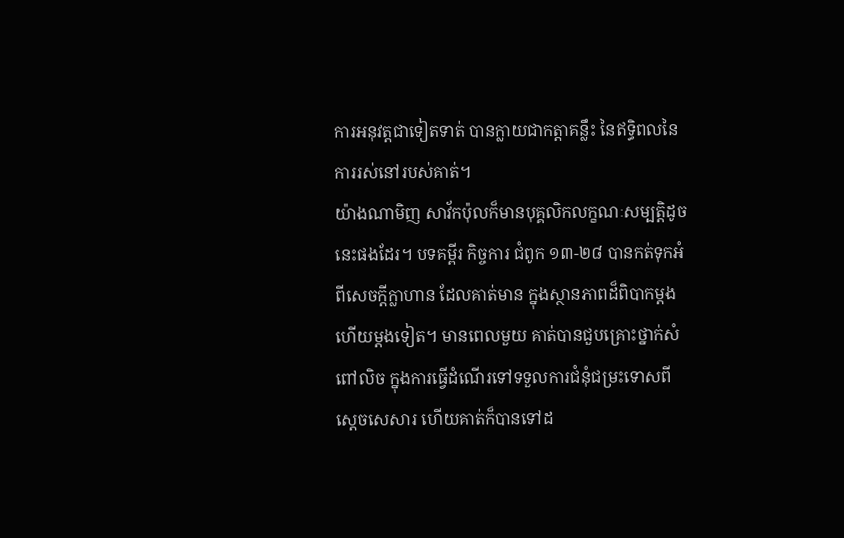ការអនុវត្តជាទៀតទាត់ បានក្លាយជាកត្តាគន្លឹះ នៃឥទ្ធិពលនៃការរស់នៅរបស់គាត់។
យ៉ាងណាមិញ សាវ័កប៉ុលក៏មានបុគ្គលិកលក្ខណៈសម្បត្តិដូចនេះផងដែរ។ បទគម្ពីរ កិច្ចការ ជំពូក ១៣-២៨ បានកត់ទុកអំពីសេចក្តីក្លាហាន ដែលគាត់មាន ក្នុងស្ថានភាពដ៏ពិបាកម្តងហើយម្តងទៀត។ មានពេលមួយ គាត់បានជួបគ្រោះថ្នាក់សំពៅលិច ក្នុងការធ្វើដំណើរទៅទទួលការជំនុំជម្រះទោសពីស្តេចសេសារ ហើយគាត់ក៏បានទៅដ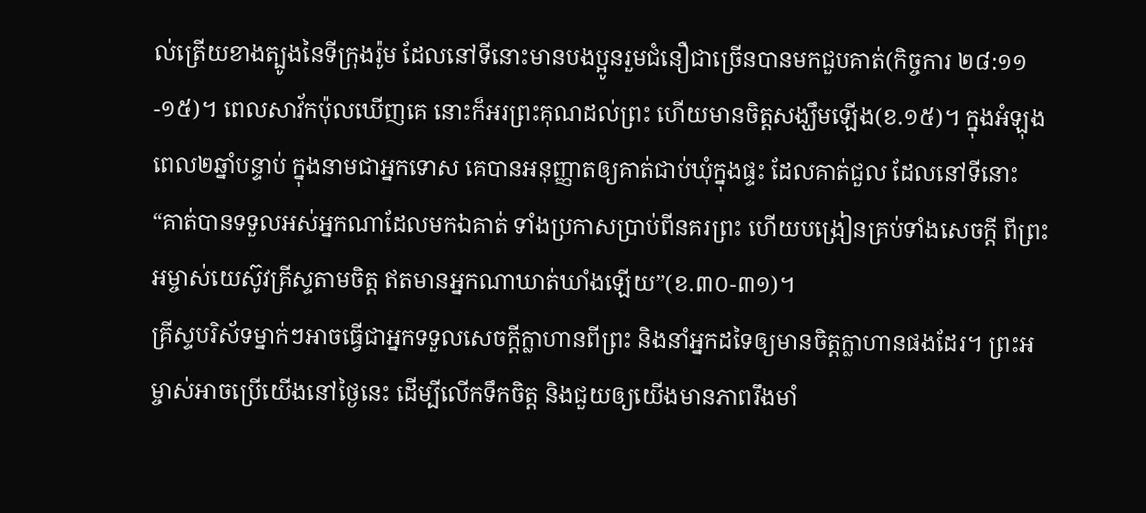ល់ត្រើយខាងត្បូងនៃទីក្រុងរ៉ូម ដែលនៅទីនោះមានបងប្អូនរួមជំនឿជាច្រើនបានមកជួបគាត់(កិច្ចការ ២៨:១១-១៥)។ ពេលសាវ័កប៉ុលឃើញគេ នោះក៏អរព្រះគុណដល់ព្រះ ហើយមានចិត្តសង្ឃឹមឡើង(ខ.១៥)។ ក្នុងអំឡុងពេល២ឆ្នាំបន្ទាប់ ក្នុងនាមជាអ្នកទោស គេបានអនុញ្ញាតឲ្យគាត់ជាប់ឃុំក្នុងផ្ទះ ដែលគាត់ជួល ដែលនៅទីនោះ “គាត់បានទទួលអស់អ្នកណាដែលមកឯគាត់ ទាំងប្រកាសប្រាប់ពីនគរព្រះ ហើយបង្រៀនគ្រប់ទាំងសេចក្តី ពីព្រះអម្ចាស់យេស៊ូវគ្រីស្ទតាមចិត្ត ឥតមានអ្នកណាឃាត់ឃាំងឡើយ”(ខ.៣០-៣១)។
គ្រីស្ទបរិស័ទម្នាក់ៗអាចធ្វើជាអ្នកទទួលសេចក្តីក្លាហានពីព្រះ និងនាំអ្នកដទៃឲ្យមានចិត្តក្លាហានផងដែរ។ ព្រះអម្ចាស់អាចប្រើយើងនៅថ្ងៃនេះ ដើម្បីលើកទឹកចិត្ត និងជួយឲ្យយើងមានភាពរឹងមាំ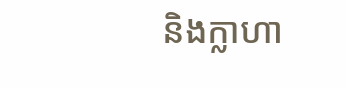និងក្លាហា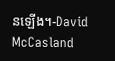នឡើង។-David McCasland